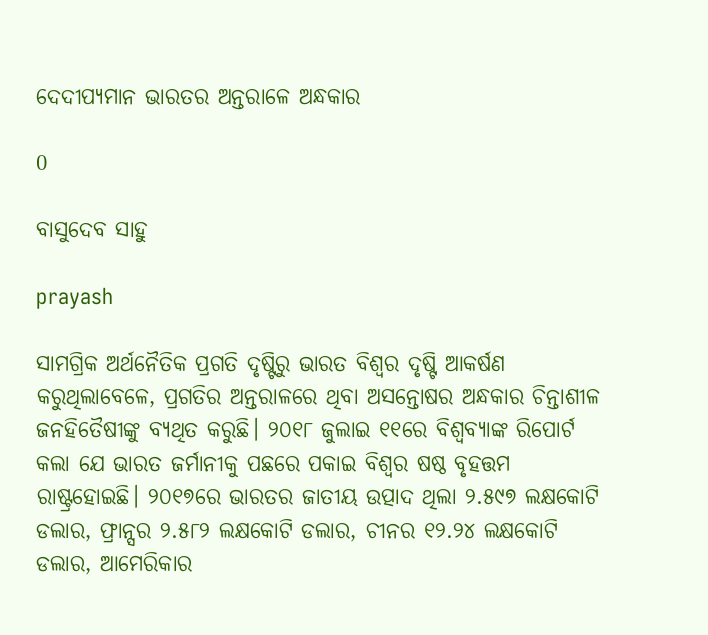ଦେଦୀପ୍ୟମାନ ଭାରତର ଅନ୍ତରାଳେ ଅନ୍ଧକାର

0

ବାସୁଦେବ ସାହୁ

prayash

ସାମଗ୍ରିକ ଅର୍ଥନୈତିକ ପ୍ରଗତି ଦୃଷ୍ଟିରୁ ଭାରତ ବିଶ୍ବର ଦୃଷ୍ଟି ଆକର୍ଷଣ କରୁଥିଲାବେଳେ, ପ୍ରଗତିର ଅନ୍ତରାଳରେ ଥିବା ଅସନ୍ତୋଷର ଅନ୍ଧକାର ଚିନ୍ତାଶୀଳ ଜନହିତୈଷୀଙ୍କୁ ବ୍ୟଥିତ କରୁଛି। ୨୦୧୮ ଜୁଲାଇ ୧୧ରେ ବିଶ୍ବବ୍ୟାଙ୍କ ରିପୋର୍ଟ କଲା ଯେ ଭାରତ ଜର୍ମାନୀକୁ ପଛରେ ପକାଇ ବିଶ୍ବର ଷଷ୍ଠ ବୃହତ୍ତମ ରାଷ୍ଟ୍ରହୋଇଛି। ୨୦୧୭ରେ ଭାରତର ଜାତୀୟ ଉତ୍ପାଦ ଥିଲା ୨.୫୯୭ ଲକ୍ଷକୋଟି ଡଲାର, ଫ୍ରାନ୍ସର ୨.୫୮୨ ଲକ୍ଷକୋଟି ଡଲାର, ଚୀନର ୧୨.୨୪ ଲକ୍ଷକୋଟି ଡଲାର, ଆମେରିକାର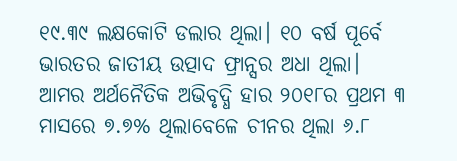୧୯.୩୯ ଲକ୍ଷକୋଟି ଡଲାର ଥିଲା। ୧୦ ବର୍ଷ ପୂର୍ବେ ଭାରତର ଜାତୀୟ ଉତ୍ପାଦ ଫ୍ରାନ୍ସର ଅଧା ଥିଲା। ଆମର ଅର୍ଥନୈତିକ ଅଭିବୃଦ୍ଧି ହାର ୨୦୧୮ର ପ୍ରଥମ ୩ ମାସରେ ୭.୭% ଥିଲାବେଳେ ଚୀନର ଥିଲା ୬.୮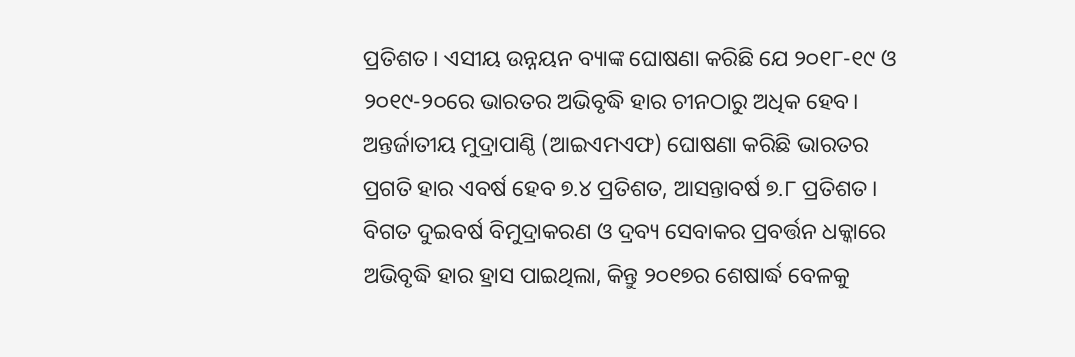ପ୍ରତିଶତ। ଏସୀୟ ଉନ୍ନୟନ ବ୍ୟାଙ୍କ ଘୋଷଣା କରିଛି ଯେ ୨୦୧୮-୧୯ ଓ ୨୦୧୯-୨୦ରେ ଭାରତର ଅଭିବୃଦ୍ଧି ହାର ଚୀନଠାରୁ ଅଧିକ ହେବ। ଅନ୍ତର୍ଜାତୀୟ ମୁଦ୍ରାପାଣ୍ଠି (ଆଇଏମଏଫ) ଘୋଷଣା କରିଛି ଭାରତର ପ୍ରଗତି ହାର ଏବର୍ଷ ହେବ ୭.୪ ପ୍ରତିଶତ, ଆସନ୍ତାବର୍ଷ ୭.୮ ପ୍ରତିଶତ। ବିଗତ ଦୁଇବର୍ଷ ବିମୁଦ୍ରାକରଣ ଓ ଦ୍ରବ୍ୟ ସେବାକର ପ୍ରବର୍ତ୍ତନ ଧକ୍କାରେ ଅଭିବୃଦ୍ଧି ହାର ହ୍ରାସ ପାଇଥିଲା, କିନ୍ତୁ ୨୦୧୭ର ଶେଷାର୍ଦ୍ଧ ବେଳକୁ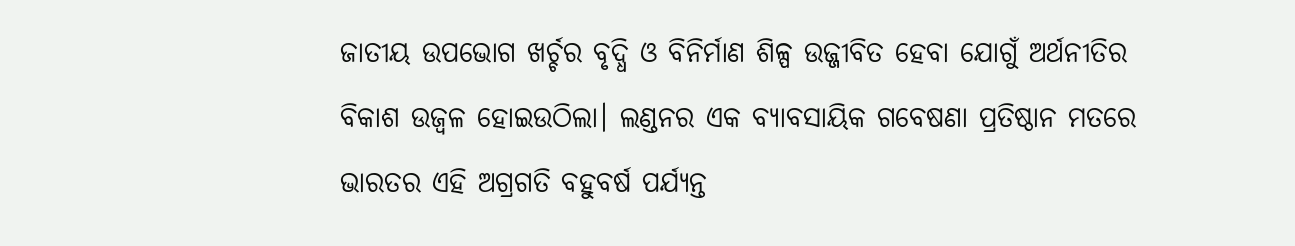ଜାତୀୟ ଉପଭୋଗ ଖର୍ଚ୍ଚର ବୃଦ୍ଧି ଓ ବିନିର୍ମାଣ ଶିଳ୍ପ ଉଜ୍ଜୀବିତ ହେବା ଯୋଗୁଁ ଅର୍ଥନୀତିର ବିକାଶ ଉଜ୍ବଳ ହୋଇଉଠିଲା। ଲଣ୍ଡନର ଏକ ବ୍ୟାବସାୟିକ ଗବେଷଣା ପ୍ରତିଷ୍ଠାନ ମତରେ ଭାରତର ଏହି ଅଗ୍ରଗତି ବହୁବର୍ଷ ପର୍ଯ୍ୟନ୍ତ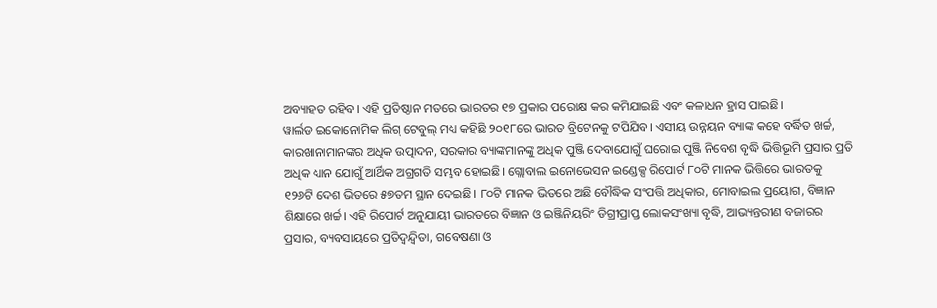ଅବ୍ୟାହତ ରହିବ। ଏହି ପ୍ରତିଷ୍ଠାନ ମତରେ ଭାରତର ୧୭ ପ୍ରକାର ପରୋକ୍ଷ କର କମିଯାଇଛି ଏବଂ କଳାଧନ ହ୍ରାସ ପାଇଛି।
ୱାର୍ଲଡ ଇକୋନୋମିକ ଲିଗ୍‌ ଟେବୁଲ୍‌ ମଧ୍ୟ କହିଛି ୨୦୧୮ରେ ଭାରତ ବ୍ରିଟେନକୁ ଟପିଯିବ। ଏସୀୟ ଉନ୍ନୟନ ବ୍ୟାଙ୍କ କହେ ବର୍ଦ୍ଧିତ ଖର୍ଚ୍ଚ, କାରଖାନାମାନଙ୍କର ଅଧିକ ଉତ୍ପାଦନ, ସରକାର ବ୍ୟାଙ୍କମାନଙ୍କୁ ଅଧିକ ପୁଞ୍ଜି ଦେବାଯୋଗୁଁ ଘରୋଇ ପୁଞ୍ଜି ନିବେଶ ବୃଦ୍ଧି ଭିତ୍ତିଭୂମି ପ୍ରସାର ପ୍ରତି ଅଧିକ ଧ୍ୟାନ ଯୋଗୁଁ ଆର୍ଥିକ ଅଗ୍ରଗତି ସମ୍ଭବ ହୋଇଛି। ଗ୍ଲୋବାଲ ଇନୋଭେସନ ଇଣ୍ଡେକ୍ସ ରିପୋର୍ଟ ୮୦ଟି ମାନକ ଭିତ୍ତିରେ ଭାରତକୁ ୧୨୬ଟି ଦେଶ ଭିତରେ ୫୭ତମ ସ୍ଥାନ ଦେଇଛି। ୮୦ଟି ମାନକ ଭିତରେ ଅଛି ବୌଦ୍ଧିକ ସଂପତ୍ତି ଅଧିକାର, ମୋବାଇଲ ପ୍ରୟୋଗ, ବିଜ୍ଞାନ ଶିକ୍ଷାରେ ଖର୍ଚ୍ଚ। ଏହି ରିପୋର୍ଟ ଅନୁଯାୟୀ ଭାରତରେ ବିଜ୍ଞାନ ଓ ଇଞ୍ଜିନିୟରିଂ ଡିଗ୍ରୀପ୍ରାପ୍ତ ଲୋକସଂଖ୍ୟା ବୃଦ୍ଧି, ଆଭ୍ୟନ୍ତରୀଣ ବଜାରର ପ୍ରସାର, ବ୍ୟବସାୟରେ ପ୍ରତିଦ୍ବନ୍ଦ୍ବିତା, ଗବେଷଣା ଓ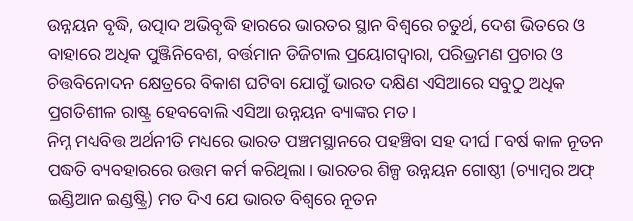ଉନ୍ନୟନ ବୃଦ୍ଧି, ଉତ୍ପାଦ ଅଭିବୃଦ୍ଧି ହାରରେ ଭାରତର ସ୍ଥାନ ବିଶ୍ବରେ ଚତୁର୍ଥ, ଦେଶ ଭିତରେ ଓ ବାହାରେ ଅଧିକ ପୁଞ୍ଜିନିବେଶ, ବର୍ତ୍ତମାନ ଡିଜିଟାଲ ପ୍ରୟୋଗଦ୍ବାରା, ପରିଭ୍ରମଣ ପ୍ରଚାର ଓ ଚିତ୍ତବିନୋଦନ କ୍ଷେତ୍ରରେ ବିକାଶ ଘଟିବା ଯୋଗୁଁ ଭାରତ ଦକ୍ଷିଣ ଏସିଆରେ ସବୁଠୁ ଅଧିକ ପ୍ରଗତିଶୀଳ ରାଷ୍ଟ୍ର ହେବବୋଲି ଏସିଆ ଉନ୍ନୟନ ବ୍ୟାଙ୍କର ମତ।
ନିମ୍ନ ମଧ୍ୟବିତ୍ତ ଅର୍ଥନୀତି ମଧ୍ୟରେ ଭାରତ ପଞ୍ଚମସ୍ଥାନରେ ପହଞ୍ଚିବା ସହ ଦୀର୍ଘ ୮ବର୍ଷ କାଳ ନୂତନ ପଦ୍ଧତି ବ୍ୟବହାରରେ ଉତ୍ତମ କର୍ମ କରିଥିଲା। ଭାରତର ଶିଳ୍ପ ଉନ୍ନୟନ ଗୋଷ୍ଠୀ (ଚ୍ୟାମ୍ବର ଅଫ୍‌ ଇଣ୍ଡିଆନ ଇଣ୍ଡଷ୍ଟ୍ରି) ମତ ଦିଏ ଯେ ଭାରତ ବିଶ୍ବରେ ନୂତନ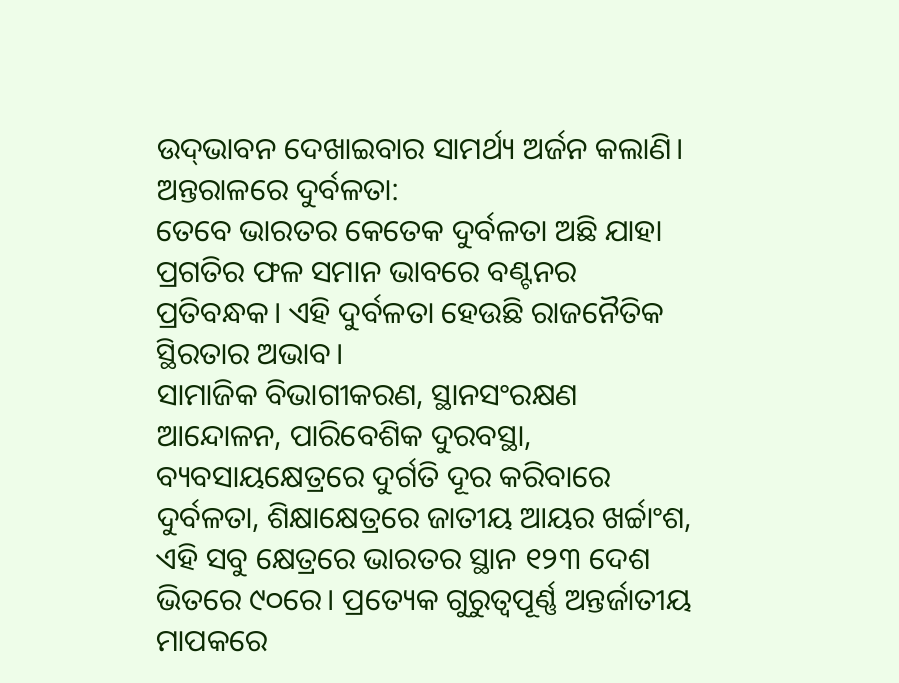ଉଦ୍‌ଭାବନ ଦେଖାଇବାର ସାମର୍ଥ୍ୟ ଅର୍ଜନ କଲାଣି।
ଅନ୍ତରାଳରେ ଦୁର୍ବଳତା:
ତେବେ ଭାରତର କେତେକ ଦୁର୍ବଳତା ଅଛି ଯାହା ପ୍ରଗତିର ଫଳ ସମାନ ଭାବରେ ବଣ୍ଟନର ପ୍ରତିବନ୍ଧକ। ଏହି ଦୁର୍ବଳତା ହେଉଛି ରାଜନୈତିକ ସ୍ଥିରତାର ଅଭାବ।
ସାମାଜିକ ବିଭାଗୀକରଣ, ସ୍ଥାନସଂରକ୍ଷଣ ଆନ୍ଦୋଳନ, ପାରିବେଶିକ ଦୁରବସ୍ଥା, ବ୍ୟବସାୟକ୍ଷେତ୍ରରେ ଦୁର୍ଗତି ଦୂର କରିବାରେ ଦୁର୍ବଳତା, ଶିକ୍ଷାକ୍ଷେତ୍ରରେ ଜାତୀୟ ଆୟର ଖର୍ଚ୍ଚାଂଶ, ଏହି ସବୁ କ୍ଷେତ୍ରରେ ଭାରତର ସ୍ଥାନ ୧୨୩ ଦେଶ ଭିତରେ ୯୦ରେ। ପ୍ରତ୍ୟେକ ଗୁରୁତ୍ବପୂର୍ଣ୍ଣ ଅନ୍ତର୍ଜାତୀୟ ମାପକରେ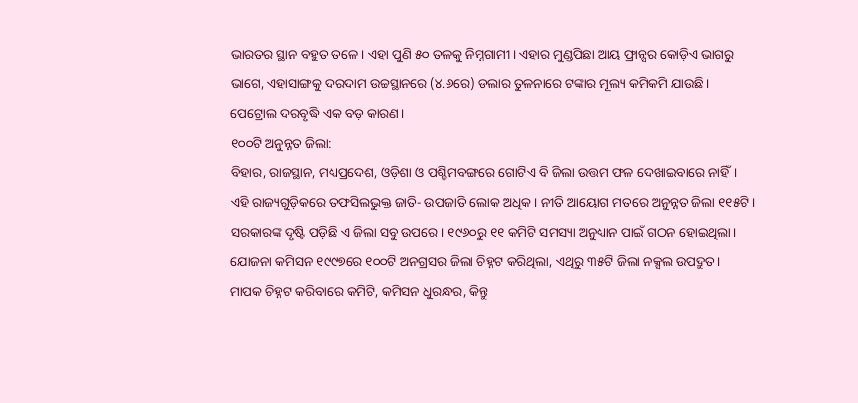ଭାରତର ସ୍ଥାନ ବହୁତ ତଳେ। ଏହା ପୁଣି ୫୦ ତଳକୁ ନିମ୍ନଗାମୀ। ଏହାର ମୁଣ୍ଡପିଛା ଆୟ ଫ୍ରାନ୍ସର କୋଡ଼ିଏ ଭାଗରୁ ଭାଗେ, ଏହାସାଙ୍ଗକୁ ଦରଦାମ ଉଚ୍ଚସ୍ଥାନରେ (୪.୬ରେ‌) ଡଲାର ତୁଳନାରେ ଟଙ୍କାର ମୂଲ୍ୟ କମିକମି ଯାଉଛି। ପେଟ୍ରୋଲ ଦରବୃଦ୍ଧି ଏକ ବଡ଼ କାରଣ।
୧୦୦ଟି ଅନୁନ୍ନତ ଜିଲା:
ବିହାର, ରାଜସ୍ଥାନ, ମଧ୍ୟପ୍ରଦେଶ, ଓଡ଼ିଶା ଓ ପଶ୍ଚିମବଙ୍ଗରେ ଗୋଟିଏ ବି ଜିଲା ଉତ୍ତମ ଫଳ ଦେଖାଇବାରେ ନାହିଁ। ଏହି ରାଜ୍ୟଗୁଡ଼ିକରେ ତଫସିଲଭୁକ୍ତ ଜାତି- ଉପଜାତି ଲୋକ ଅଧିକ। ନୀତି ଆୟୋଗ ମତରେ ଅନୁନ୍ନତ ଜିଲା ୧୧୫ଟି। ସରକାରଙ୍କ ଦୃଷ୍ଟି ପଡ଼ିଛି ଏ ଜିଲା ସବୁ ଉପରେ। ୧୯୬୦ରୁ ୧୧ କମିଟି ସମସ୍ୟା ଅନୁଧ୍ୟାନ ପାଇଁ ଗଠନ ହୋଇଥିଲା। ଯୋଜନା କମିସନ ୧୯୯୭ରେ ୧୦୦ଟି ଅନଗ୍ରସର ଜିଲା ଚିହ୍ନଟ କରିଥିଲା, ଏଥିରୁ ୩୫ଟି ଜିଲା ନକ୍ସଲ ଉପଦ୍ରୁତ।
ମାପକ ଚିହ୍ନଟ କରିବାରେ କମିଟି, କମିସନ ଧୁରନ୍ଧର, କିନ୍ତୁ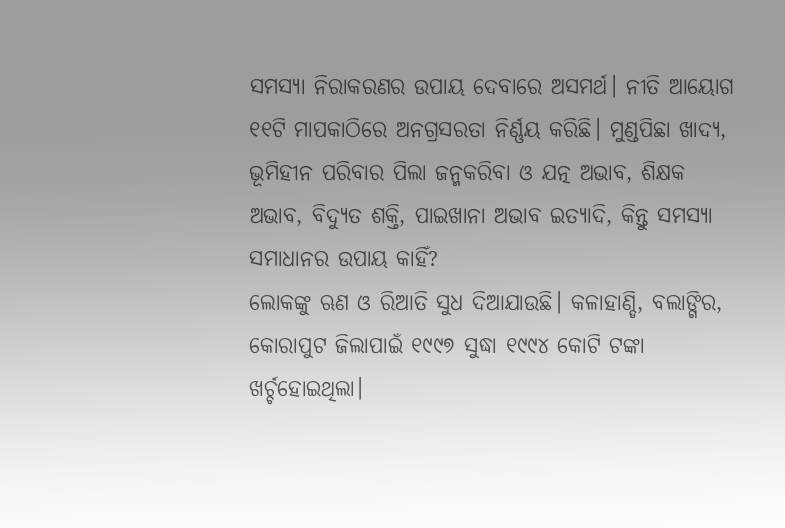ସମସ୍ୟା ନିରାକରଣର ଉପାୟ ଦେବାରେ ଅସମର୍ଥ। ନୀତି ଆୟୋଗ ୧୧ଟି ମାପକାଠିରେ ଅନଗ୍ରସରତା ନିର୍ଣ୍ଣୟ କରିଛି। ମୁଣ୍ଡପିଛା ଖାଦ୍ୟ, ଭୂମିହୀନ ପରିବାର ପିଲା ଜନ୍ମକରିବା ଓ ଯତ୍ନ ଅଭାବ, ଶିକ୍ଷକ ଅଭାବ, ବିଦ୍ୟୁତ ଶକ୍ତି, ପାଇଖାନା ଅଭାବ ଇତ୍ୟାଦି, କିନ୍ତୁ ସମସ୍ୟା ସମାଧାନର ଉପାୟ କାହିଁ?
ଲୋକଙ୍କୁ ଋଣ ଓ ରିଆତି ସୁଧ ଦିଆଯାଉଛି। କଳାହାଣ୍ଡି, ବଲାଙ୍ଗିର, କୋରାପୁଟ ଜିଲାପାଇଁ ୧୯୯୭ ସୁଦ୍ଧା ୧୯୯୪ କୋଟି ଟଙ୍କା ଖର୍ଚ୍ଚହୋଇଥିଲା।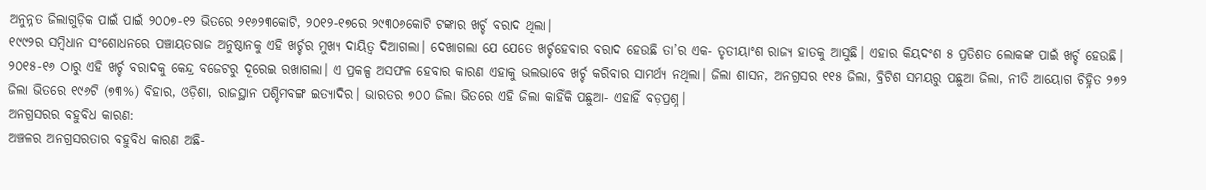ଅନୁନ୍ନତ ଜିଲାଗୁଡ଼ିକ ପାଇଁ ପାଇଁ ୨୦୦୭-୧୨ ଭିତରେ ୨୧୬୨୩କୋଟି, ୨୦୧୨-୧୭ରେ ୨୯୩୦୬କୋଟି ଟଙ୍କାର ଖର୍ଚ୍ଚ ବରାଦ ଥିଲା।
୧୯୯୨ର ସମ୍ବିଧାନ ସଂଶୋଧନରେ ପଞ୍ଚାୟତରାଜ ଅନୁଷ୍ଠାନକୁ ଏହି ଖର୍ଚ୍ଚର ମୁଖ୍ୟ ଦାୟିତ୍ବ ଦିଆଗଲା। ଦେଖାଗଲା ଯେ ଯେତେ ଖର୍ଚ୍ଚହେବାର ବରାଦ ହେଉଛି ତା’ର ଏକ- ତୃତୀୟାଂଶ ରାଜ୍ୟ ହାତକୁ ଆସୁଛି। ଏହାର କିୟଦଂଶ ୫ ପ୍ରତିଶତ ଲୋକଙ୍କ ପାଇଁ ଖର୍ଚ୍ଚ ହେଉଛି। ୨୦୧୫-୧୬ ଠାରୁ ଏହି ଖର୍ଚ୍ଚ ବରାଦକୁ କେନ୍ଦ୍ର ବଜେଟରୁ ଦୂରେଇ ରଖାଗଲା। ଏ ପ୍ରକଳ୍ପ ଅସଫଳ ହେବାର କାରଣ ଏହାକୁ ଭଲଭାବେ ଖର୍ଚ୍ଚ କରିବାର ସାମର୍ଥ୍ୟ ନଥିଲା। ଜିଲା ଶାସନ, ଅନଗ୍ରସର ୧୧୫ ଜିଲା, ବ୍ରିଟିଶ ସମୟରୁ ପଛୁଆ ଜିଲା, ନୀତି ଆୟୋଗ ଚିହ୍ନିତ ୨୭୨ ଜିଲା ଭିତରେ ୧୯୬ଟି (୭୩%) ବିହାର, ଓଡ଼ିଶା, ରାଜସ୍ଥାନ ପଶ୍ଚିମବଙ୍ଗ ଇତ୍ୟାଦିର। ଭାରତର ୭୦୦ ଜିଲା ଭିତରେ ଏହି ଜିଲା କାହିଁକି ପଛୁଆ- ଏହାହିଁ ବଡ଼ପ୍ରଶ୍ନ।
ଅନଗ୍ରସରର ବହୁବିଧ କାରଣ:
ଅଞ୍ଚଳର ଅନଗ୍ରସରତାର ବହୁବିଧ କାରଣ ଅଛି-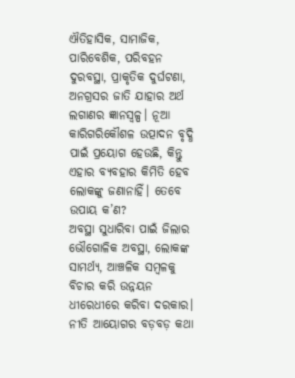ଐତିହାସିକ, ସାମାଜିକ, ପାରିବେଶିକ, ପରିବହନ ଦୁରବସ୍ଥା, ପ୍ରାକୃତିକ ଦୁର୍ଘଟଣା, ଅନଗ୍ରସର ଜାତି ଯାହାର ଅର୍ଥ ଲଗାଣର ଜ୍ଞାନସ୍ବଳ୍ପ। ନୂଆ କାରିଗରିକୌଶଳ ଉତ୍ପାଦନ ବୃଦ୍ଧି ପାଇଁ ପ୍ରୟୋଗ ହେଉଛି, କିନ୍ତୁ ଏହାର ବ୍ୟବହାର କିମିତି ହେବ ଲୋକଙ୍କୁ ଜଣାନାହିଁ। ତେବେ ଉପାୟ କ’ଣ?
ଅବସ୍ଥା ସୁଧାରିବା ପାଇଁ ଜିଲାର ଭୌଗୋଳିକ ଅବସ୍ଥା, ଲୋକଙ୍କ ସାମର୍ଥ୍ୟ, ଆଞ୍ଚଳିକ ସମ୍ବଳକୁ ବିଚାର କରି ଉନ୍ନୟନ ଧୀରେଧୀରେ କରିବା ଦରକାର। ନୀତି ଆୟୋଗର ବଡ଼ବଡ଼ କଥା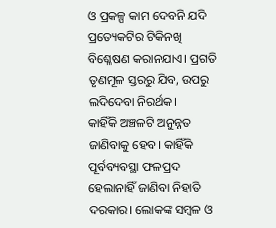ଓ ପ୍ରକଳ୍ପ କାମ ଦେବନି ଯଦି ପ୍ରତ୍ୟେକଟିର ଟିକିନଖି ବିଶ୍ଳେଷଣ କରାନଯାଏ। ପ୍ରଗତି ତୃଣମୂଳ ସ୍ତରରୁ ଯିବ, ଉପରୁ ଲଦିଦେବା ନିରର୍ଥକ।
କାହିଁକି ଅଞ୍ଚଳଟି ଅନୁନ୍ନତ ଜାଣିବାକୁ ହେବ। କାହିଁକି ପୂର୍ବବ୍ୟବସ୍ଥା ଫଳପ୍ରଦ ହେଲାନାହିଁ ଜାଣିବା ନିହାତି ଦରକାର। ଲୋକଙ୍କ ସମ୍ବଳ ଓ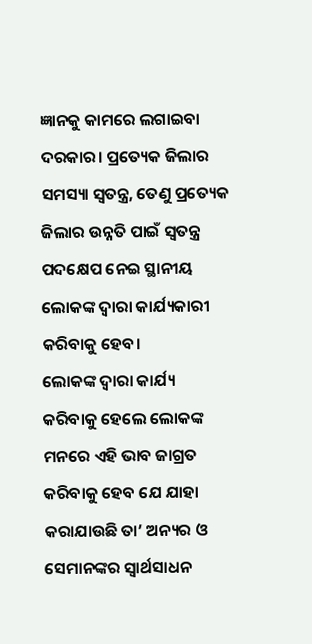ଜ୍ଞାନକୁ କାମରେ ଲଗାଇବା ଦରକାର। ପ୍ରତ୍ୟେକ ଜିଲାର ସମସ୍ୟା ସ୍ବତନ୍ତ୍ର, ତେଣୁ ପ୍ରତ୍ୟେକ ଜିଲାର ଉନ୍ନତି ପାଇଁ ସ୍ବତନ୍ତ୍ର ପଦକ୍ଷେପ ନେଇ ସ୍ଥାନୀୟ ଲୋକଙ୍କ ଦ୍ବାରା କାର୍ଯ୍ୟକାରୀ କରିବାକୁ ହେବ।
ଲୋକଙ୍କ ଦ୍ବାରା କାର୍ଯ୍ୟ କରିବାକୁ ହେଲେ ଲୋକଙ୍କ ମନରେ ଏହି ଭାବ ଜାଗ୍ରତ କରିବାକୁ ହେବ ଯେ ଯାହା କରାଯାଉଛି ତା’ ଅନ୍ୟର ଓ ସେମାନଙ୍କର ସ୍ବାର୍ଥସାଧନ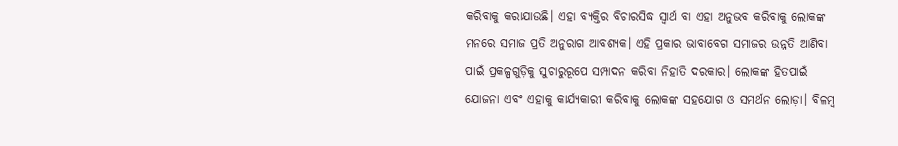କରିବାକୁ କରାଯାଉଛି। ଏହା ବ୍ୟକ୍ତିର ବିଚାରସିଦ୍ଧ ସ୍ବାର୍ଥ ବା ଏହା ଅନୁଭବ କରିବାକୁ ଲୋକଙ୍କ ମନରେ ସମାଜ ପ୍ରତି ଅନୁରାଗ ଆବଶ୍ୟକ। ଏହି ପ୍ରକାର ଭାବାବେଗ ସମାଜର ଉନ୍ନତି ଆଣିବା ପାଇଁ ପ୍ରକଳ୍ପଗୁଡ଼ିକୁ ସୁଚାରୁରୂପେ ସମ୍ପାଦନ କରିବା ନିହାତି ଦରକାର। ଲୋକଙ୍କ ହିତପାଇଁ ଯୋଜନା ଏବଂ ଏହାକୁ କାର୍ଯ୍ୟକାରୀ କରିବାକୁ ଲୋକଙ୍କ ସହଯୋଗ ଓ ସମର୍ଥନ ଲୋଡ଼ା। ବିଳମ୍ବ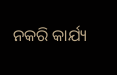ନକରି କାର୍ଯ୍ୟ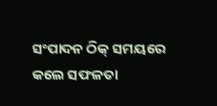ସଂପାଦନ ଠିକ୍‌ ସମୟରେ କଲେ ସଫଳତା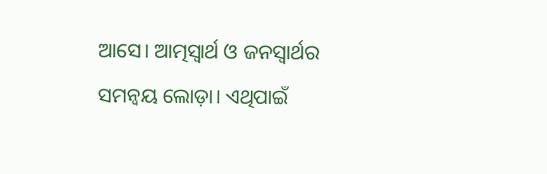ଆସେ। ଆତ୍ମସ୍ବାର୍ଥ ଓ ଜନସ୍ବାର୍ଥର ସମନ୍ବୟ ଲୋଡ଼ା। ଏଥିପାଇଁ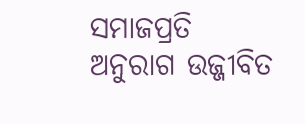ସମାଜପ୍ରତି ଅନୁରାଗ ଉଜ୍ଜୀବିତ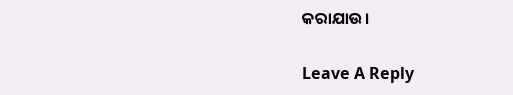କରାଯାଉ।

Leave A Reply